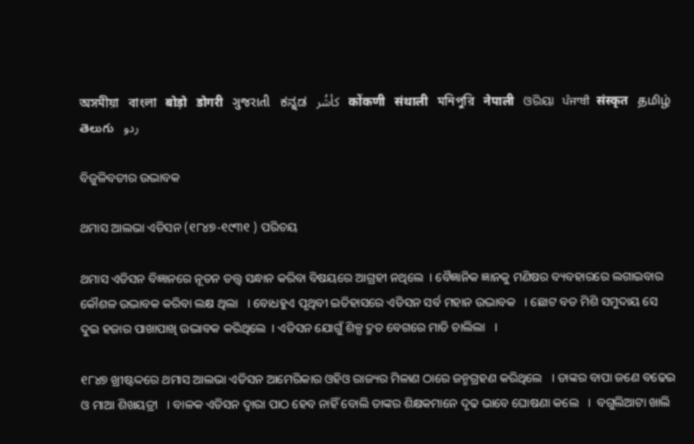অসমীয়া   বাংলা   बोड़ो   डोगरी   ગુજરાતી   ಕನ್ನಡ   كأشُر   कोंकणी   संथाली   মনিপুরি   नेपाली   ଓରିୟା   ਪੰਜਾਬੀ   संस्कृत   தமிழ்  తెలుగు   ردو

ବିଜୁଳିବତୀର ଉଦ୍ଭାବକ

ଥମାସ ଆଲଭା ଏଡିସନ (୧୮୪୭-୧୯୩୧ ) ପରିଚୟ

ଥମାସ ଏଡିସନ ବିଜ୍ଞାନରେ ନୂତନ ତତ୍ତ୍ଵ ସନ୍ଧାନ କରିବା ବିଷୟରେ ଆଗ୍ରହୀ ନଥିଲେ  । ବୈଜ୍ଞାନିକ ଜ୍ଞାନକୁ ମଣିଷର ବ୍ୟବହାରରେ ଲଗାଇବାର କୌଶଳ ଉଦ୍ଭାବକ କରିବା ଲକ୍ଷ ଥିଲା   । ବୋଧହୁଏ ପୃଥିବୀ ଇତିହାସରେ ଏଡିସନ ସର୍ବ ମହାନ ଉଦ୍ଭାବକ   । ଛୋଟ ବଡ ମିଶି ସମୁଦାୟ ସେ ଦୁଇ ହଜାର ପାଖାପାଖି ଉଦ୍ଭାବକ କରିଥିଲେ  । ଏଡିସନ ଯୋଗୁଁ ଶିଳ୍ପ ଦ୍ରୁତ ବେଗରେ ମାଡି ଚାଲିଲା   ।

୧୮୪୭ ଖ୍ରୀଷ୍ଟଦ୍ଦରେ ଥମାସ ଆଲଭା ଏଡିସନ ଆମେରିକାର ଓହିଓ ରାଜ୍ୟର ମିଳାଣ ଠାରେ ଜନ୍ମଗ୍ରହଣ କରିଥିଲେ   । ତାଙ୍କର ବାପା ଜଣେ ବଢେଇ ଓ ମାଆ ଶିଖୟତ୍ରୀ   । ବାଳକ ଏଡିସନ ଦ୍ଵାରା ପାଠ ହେବ ନାହିଁ ବୋଲି ତାଙ୍କର ଶିକ୍ଷକମାନେ ଦୃଢ ଭାବେ ଘୋଷଣା କଲେ   ।  ବଗୁଲିଆଟା ଖାଲି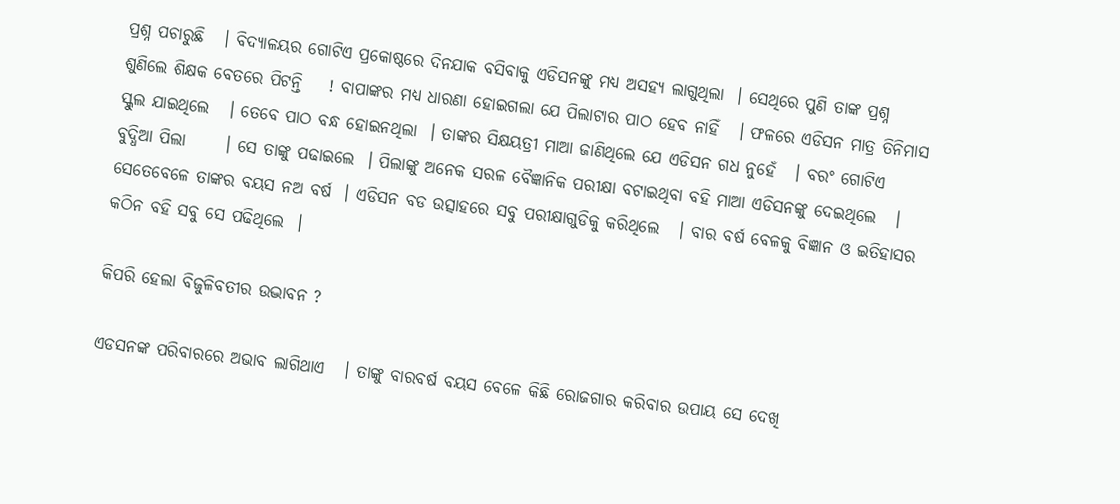ପ୍ରଶ୍ନ ପଚାରୁଛି   । ବିଦ୍ୟାଳୟର ଗୋଟିଏ ପ୍ରକୋଷ୍ଠରେ ଦିନଯାକ ବସିବାକୁ ଏଡିସନଙ୍କୁ ମଧ୍ୟ ଅସହ୍ୟ ଲାଗୁଥିଲା  । ସେଥିରେ ପୁଣି ତାଙ୍କ ପ୍ରଶ୍ନ ଶୁଣିଲେ ଶିକ୍ଷକ ବେତରେ ପିଟନ୍ତି    ! ବାପାଙ୍କର ମଧ୍ୟ ଧାରଣା ହୋଇଗଲା ଯେ ପିଲାଟାର ପାଠ ହେବ ନାହିଁ   । ଫଳରେ ଏଡିସନ ମାତ୍ର ତିନିମାସ ସ୍କୁଲ ଯାଇଥିଲେ   । ତେବେ ପାଠ ବନ୍ଧ ହୋଇନଥିଲା  । ତାଙ୍କର ସିକ୍ଷୟତ୍ରୀ ମାଆ ଜାଣିଥିଲେ ଯେ ଏଡିସନ ଗଧ ନୁହେଁ   । ବରଂ ଗୋଟିଏ ବୁଦ୍ଧିଆ ପିଲା      । ସେ ତାଙ୍କୁ ପଢାଇଲେ  । ପିଲାଙ୍କୁ ଅନେକ ସରଳ ବୈଜ୍ଞାନିକ ପରୀକ୍ଷା ବଟାଇଥିବା ବହି ମାଆ ଏଡିସନଙ୍କୁ ଦେଇଥିଲେ   । ସେତେବେଳେ ତାଙ୍କର ବୟସ ନଅ ବର୍ଷ  । ଏଡିସନ ବଡ ଉତ୍ସାହରେ ସବୁ ପରୀକ୍ଷାଗୁଡିକୁ କରିଥିଲେ   । ବାର ବର୍ଷ ବେଳକୁ ବିଜ୍ଞାନ ଓ ଇତିହାସର କଠିନ ବହି ସବୁ ସେ ପଢିଥିଲେ  ।

କିପରି ହେଲା ବିଜୁଳିବତୀର ଉଦ୍ଭାବନ ?

ଏଡସନଙ୍କ ପରିବାରରେ ଅଭାବ ଲାଗିଥାଏ   । ତାଙ୍କୁ ବାରବର୍ଷ ବୟସ ବେଳେ କିଛି ରୋଜଗାର କରିବାର ଉପାୟ ସେ ଦେଖି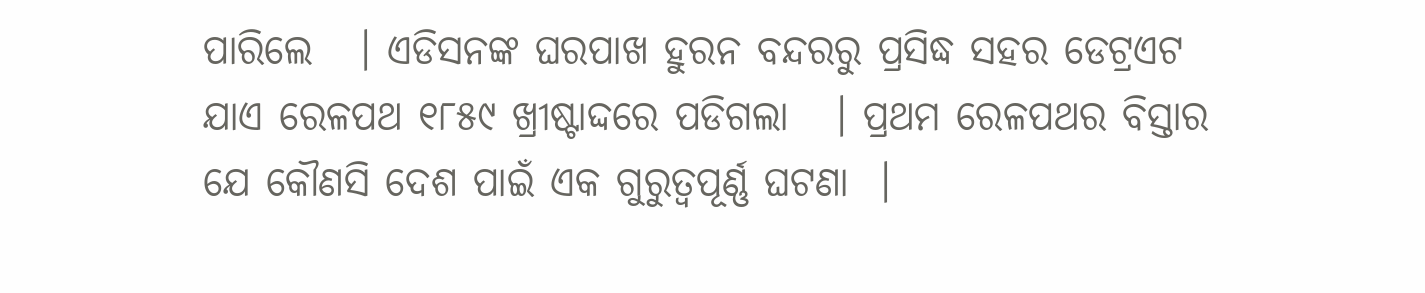ପାରିଲେ   । ଏଡିସନଙ୍କ ଘରପାଖ ହୁରନ ବନ୍ଦରରୁ ପ୍ରସିଦ୍ଧ ସହର ଡେଟ୍ରଏଟ ଯାଏ ରେଳପଥ ୧୮୫୯ ଖ୍ରୀଷ୍ଟାଦ୍ଦରେ ପଡିଗଲା   । ପ୍ରଥମ ରେଳପଥର ବିସ୍ତାର ଯେ କୌଣସି ଦେଶ ପାଇଁ ଏକ ଗୁରୁତ୍ଵପୂର୍ଣ୍ଣ ଘଟଣା  ।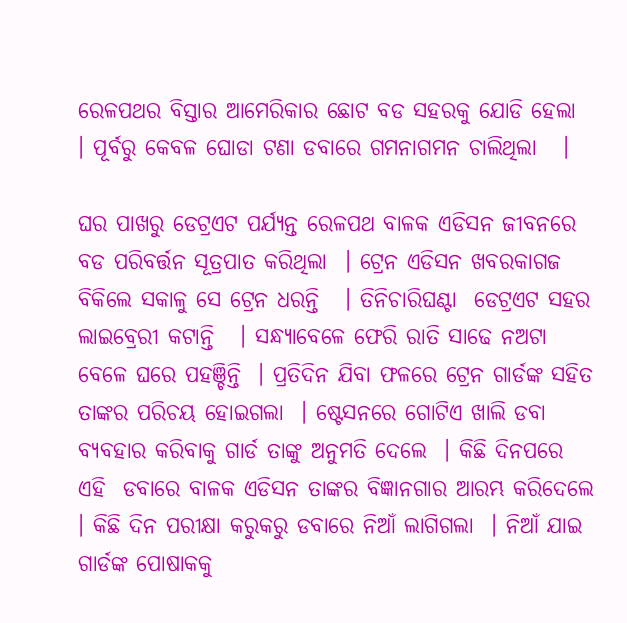ରେଳପଥର ବିସ୍ତାର ଆମେରିକାର ଛୋଟ ବଡ ସହରକୁ ଯୋଡି ହେଲା  । ପୂର୍ବରୁ କେବଳ ଘୋଡା ଟଣା ଡବାରେ ଗମନାଗମନ ଚାଲିଥିଲା   ।

ଘର ପାଖରୁ ଡେଟ୍ରଏଟ ପର୍ଯ୍ୟନ୍ତ ରେଳପଥ ବାଳକ ଏଡିସନ ଜୀବନରେ ବଡ ପରିବର୍ତ୍ତନ ସୂତ୍ରପାତ କରିଥିଲା  । ଟ୍ରେନ ଏଡିସନ ଖବରକାଗଜ ବିକିଲେ ସକାଳୁ ସେ ଟ୍ରେନ ଧରନ୍ତି   । ତିନିଚାରିଘଣ୍ଟା  ଡେଟ୍ରଏଟ ସହର ଲାଇବ୍ରେରୀ କଟାନ୍ତି   । ସନ୍ଧ୍ୟାବେଳେ ଫେରି ରାତି ସାଢେ ନଅଟା ବେଳେ ଘରେ ପହଞ୍ଚିନ୍ତି  । ପ୍ରତିଦିନ ଯିବା ଫଳରେ ଟ୍ରେନ ଗାର୍ଡଙ୍କ ସହିତ ତାଙ୍କର ପରିଚୟ ହୋଇଗଲା  । ଷ୍ଟେସନରେ ଗୋଟିଏ ଖାଲି ଡବା ବ୍ୟବହାର କରିବାକୁ ଗାର୍ଡ ତାଙ୍କୁ ଅନୁମତି ଦେଲେ  । କିଛି ଦିନପରେ ଏହି  ଡବାରେ ବାଳକ ଏଡିସନ ତାଙ୍କର ବିଜ୍ଞାନଗାର ଆରମ୍ଭ କରିଦେଲେ   । କିଛି ଦିନ ପରୀକ୍ଷା କରୁକରୁ ଡବାରେ ନିଆଁ ଲାଗିଗଲା  । ନିଆଁ ଯାଇ ଗାର୍ଡଙ୍କ ପୋଷାକକୁ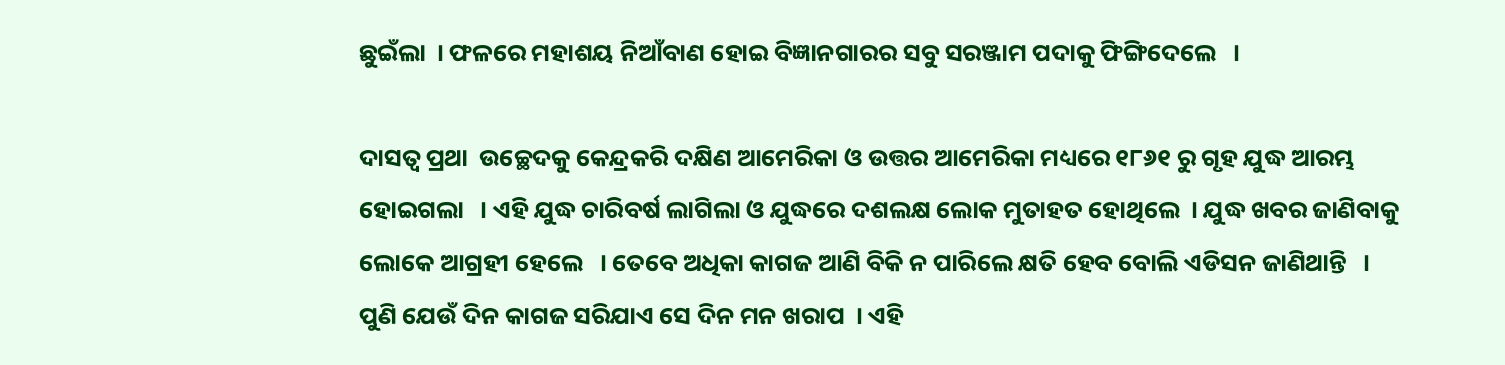ଛୁଇଁଲା  । ଫଳରେ ମହାଶୟ ନିଆଁବାଣ ହୋଇ ବିଜ୍ଞାନଗାରର ସବୁ ସରଞ୍ଜାମ ପଦାକୁ ଫିଙ୍ଗିଦେଲେ   ।

ଦାସତ୍ଵ ପ୍ରଥା  ଉଚ୍ଛେଦକୁ କେନ୍ଦ୍ରକରି ଦକ୍ଷିଣ ଆମେରିକା ଓ ଉତ୍ତର ଆମେରିକା ମଧ୍ୟରେ ୧୮୬୧ ରୁ ଗୃହ ଯୁଦ୍ଧ ଆରମ୍ଭ ହୋଇଗଲା   । ଏହି ଯୁଦ୍ଧ ଚାରିବର୍ଷ ଲାଗିଲା ଓ ଯୁଦ୍ଧରେ ଦଶଲକ୍ଷ ଲୋକ ମୁତାହତ ହୋଥିଲେ  । ଯୁଦ୍ଧ ଖବର ଜାଣିବାକୁ ଲୋକେ ଆଗ୍ରହୀ ହେଲେ   । ତେବେ ଅଧିକା କାଗଜ ଆଣି ବିକି ନ ପାରିଲେ କ୍ଷତି ହେବ ବୋଲି ଏଡିସନ ଜାଣିଥାନ୍ତି   । ପୁଣି ଯେଉଁ ଦିନ କାଗଜ ସରିଯାଏ ସେ ଦିନ ମନ ଖରାପ  । ଏହି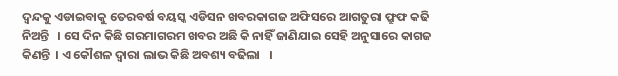ଦ୍ଵନ୍ଦକୁ ଏଡାଇବାକୁ ତେରବର୍ଷ ବୟସ୍କ ଏଡିସନ ଖବରକାଗଜ ଅଫିସରେ ଆଗତୁରା ଫ୍ରୁଫ କଢି ନିଅନ୍ତି   । ସେ ଦିନ କିଛି ଗରମାଗରମ ଖବର ଅଛି କି ନାହିଁ ଜାଣିଯାଇ ସେହି ଅନୁସାରେ କାଗଜ କିଣନ୍ତି  । ଏ କୌଶଳ ଦ୍ଵାରା ଲାଭ କିଛି ଅବଶ୍ୟ ବଢିଲା   ।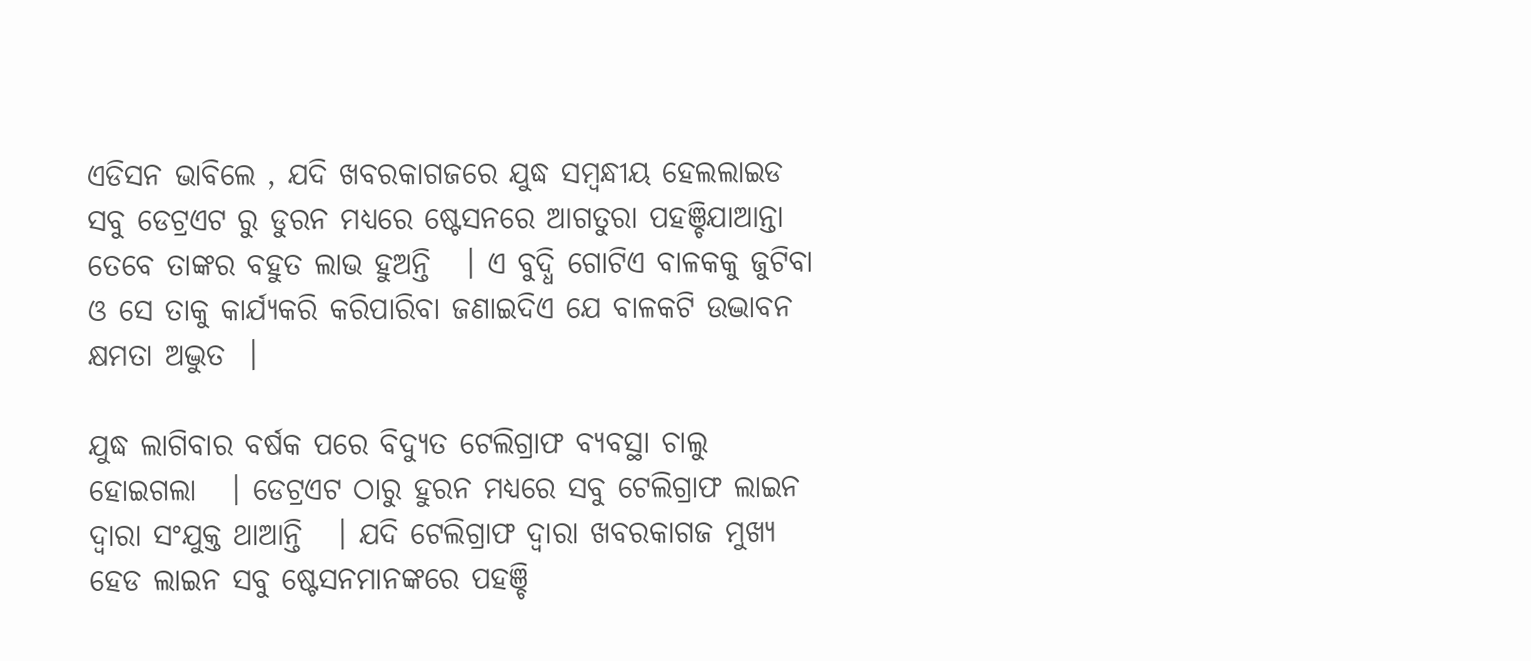ଏଡିସନ ଭାବିଲେ , ଯଦି ଖବରକାଗଜରେ ଯୁଦ୍ଧ ସମ୍ବନ୍ଧୀୟ ହେଲଲାଇଡ ସବୁ ଡେଟ୍ରଏଟ ରୁ ଡୁରନ ମଧ୍ୟରେ ଷ୍ଟେସନରେ ଆଗତୁରା ପହଞ୍ଚିଯାଆନ୍ତା ତେବେ ତାଙ୍କର ବହୁତ ଲାଭ ହୁଅନ୍ତି   । ଏ ବୁଦ୍ଧି ଗୋଟିଏ ବାଳକକୁ ଜୁଟିବା ଓ ସେ ତାକୁ କାର୍ଯ୍ୟକରି କରିପାରିବା ଜଣାଇଦିଏ ଯେ ବାଳକଟି ଉଦ୍ଭାବନ କ୍ଷମତା ଅଦ୍ଭୁତ  ।

ଯୁଦ୍ଧ ଲାଗିବାର ବର୍ଷକ ପରେ ବିଦ୍ୟୁତ ଟେଲିଗ୍ରାଫ ବ୍ୟବସ୍ଥା ଚାଲୁ ହୋଇଗଲା   । ଡେଟ୍ରଏଟ ଠାରୁ ହୁରନ ମଧ୍ୟରେ ସବୁ ଟେଲିଗ୍ରାଫ ଲାଇନ ଦ୍ଵାରା ସଂଯୁକ୍ତ ଥାଆନ୍ତି   । ଯଦି ଟେଲିଗ୍ରାଫ ଦ୍ଵାରା ଖବରକାଗଜ ମୁଖ୍ୟ ହେଡ ଲାଇନ ସବୁ ଷ୍ଟେସନମାନଙ୍କରେ ପହଞ୍ଚି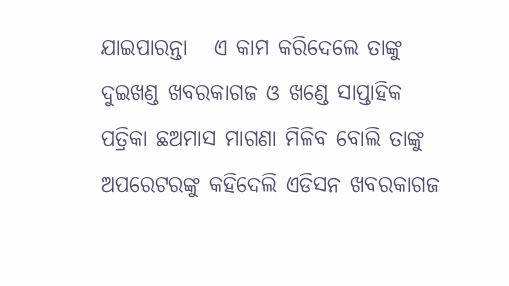ଯାଇପାରନ୍ତା   ଏ କାମ କରିଦେଲେ ତାଙ୍କୁ ଦୁଇଖଣ୍ଡ ଖବରକାଗଜ ଓ ଖଣ୍ଡେ ସାପ୍ତାହିକ ପତ୍ରିକା ଛଅମାସ ମାଗଣା ମିଳିବ ବୋଲି ତାଙ୍କୁ ଅପରେଟରଙ୍କୁ କହିଦେଲି ଏଡିସନ ଖବରକାଗଜ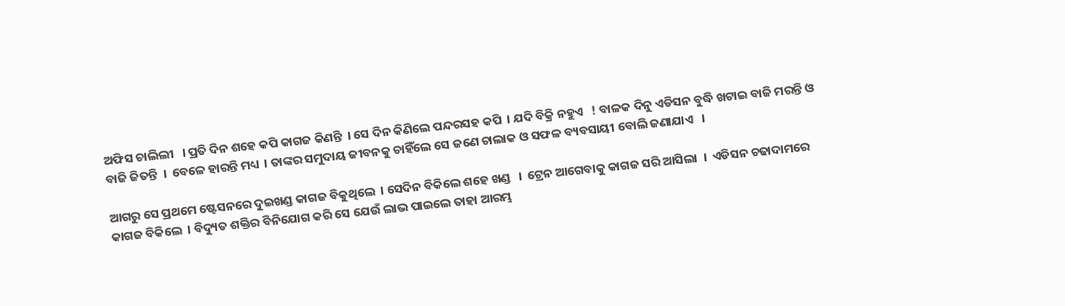ଅଫିସ ଚାଲିଲୀ   । ପ୍ରତି ଦିନ ଶହେ କପି କାଗଜ କିଣନ୍ତି  । ସେ ଦିନ କିଣିଲେ ପନ୍ଦରସହ କପି  । ଯଦି ବିକ୍ରି ନହୁଏ   ! ବାଳକ ଦିନୁ ଏଡିସନ ବୁଦ୍ଧି ଖଟାଇ ବାଜି ମରନ୍ତି ଓ ବାଜି ଜିତନ୍ତି  ।  ବେଳେ ହାରନ୍ତି ମଧ୍ୟ  । ତାଙ୍କର ସମୁଦାୟ ଜୀବନକୁ ଚାହିଁଲେ ସେ ଜଣେ ଚାଲାକ ଓ ସଫଳ ବ୍ୟବସାୟୀ ବୋଲି ଜଣାଯାଏ   ।

ଆଗରୁ ସେ ପ୍ରଥମେ ଷ୍ଟେସନରେ ଦୁଇଖଣ୍ଡ କାଗଜ ବିକୁଥିଲେ  । ସେଦିନ ବିକିଲେ ଶହେ ଖଣ୍ଡ   ।  ଟ୍ରେନ ଆଗେବାକୁ କାଗଜ ସରି ଆସିଲା  ।  ଏଡିସନ ଚଢାଦାମରେ କାଗଜ ବିକିଲେ  । ବିଦ୍ୟୁତ ଶକ୍ତିର ବିନିଯୋଗ କରି ସେ ଯେଉଁ ଲାଭ ପାଇଲେ ତାହା ଆରମ୍ଭ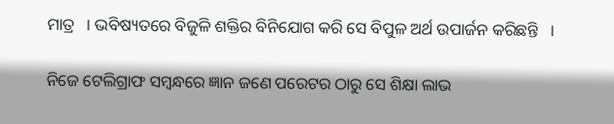ମାତ୍ର   । ଭବିଷ୍ୟତରେ ବିଜୁଳି ଶକ୍ତିର ବିନିଯୋଗ କରି ସେ ବିପୁଳ ଅର୍ଥ ଉପାର୍ଜନ କରିଛନ୍ତି   ।

ନିଜେ ଟେଲିଗ୍ରାଫ ସମ୍ବନ୍ଧରେ ଜ୍ଞାନ ଜଣେ ପରେଟର ଠାରୁ ସେ ଶିକ୍ଷା ଲାଭ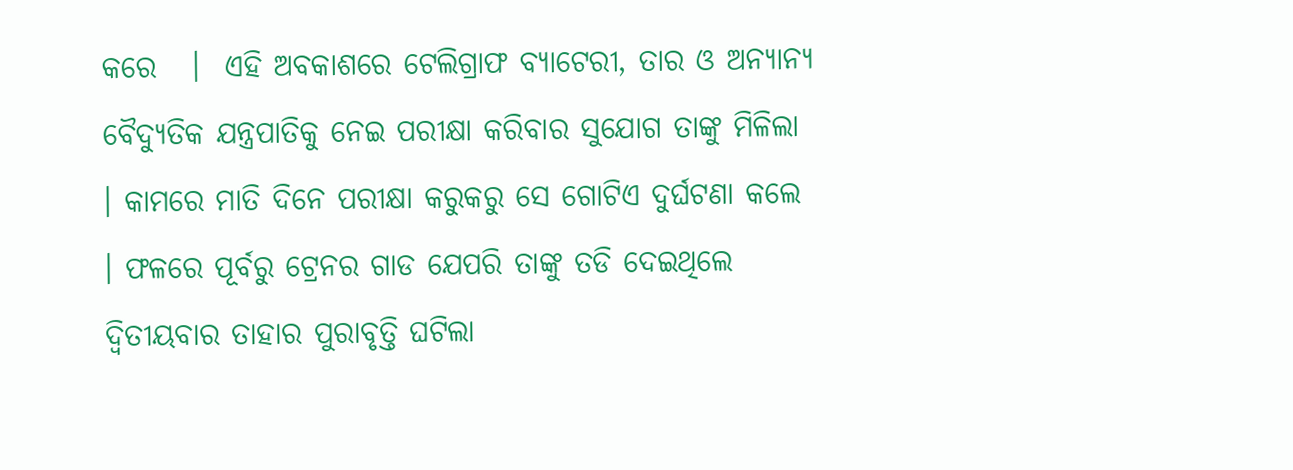କରେ   ।  ଏହି ଅବକାଶରେ ଟେଲିଗ୍ରାଫ ବ୍ୟାଟେରୀ, ତାର ଓ ଅନ୍ୟାନ୍ୟ ବୈଦ୍ୟୁତିକ ଯନ୍ତ୍ରପାତିକୁ ନେଇ ପରୀକ୍ଷା କରିବାର ସୁଯୋଗ ତାଙ୍କୁ ମିଳିଲା   । କାମରେ ମାତି ଦିନେ ପରୀକ୍ଷା କରୁକରୁ ସେ ଗୋଟିଏ ଦୁର୍ଘଟଣା କଲେ  । ଫଳରେ ପୂର୍ବରୁ ଟ୍ରେନର ଗାଡ ଯେପରି ତାଙ୍କୁ ତଡି ଦେଇଥିଲେ ଦ୍ଵିତୀୟବାର ତାହାର ପୁରାବୃତ୍ତି ଘଟିଲା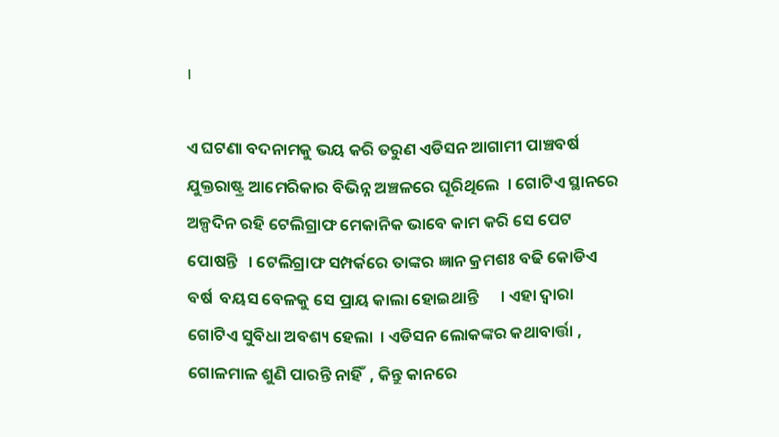।

ଏ ଘଟଣା ବଦନାମକୁ ଭୟ କରି ତରୁଣ ଏଡିସନ ଆଗାମୀ ପାଞ୍ଚବର୍ଷ ଯୁକ୍ତରାଷ୍ଟ୍ର ଆମେରିକାର ବିଭିନ୍ନ ଅଞ୍ଚଳରେ ଘୂରିଥିଲେ  । ଗୋଟିଏ ସ୍ଥାନରେ ଅଳ୍ପଦିନ ରହି ଟେଲିଗ୍ରାଫ ମେକାନିକ ଭାବେ କାମ କରି ସେ ପେଟ ପୋଷନ୍ତି   । ଟେଲିଗ୍ରାଫ ସମ୍ପର୍କରେ ତାଙ୍କର ଜ୍ଞାନ କ୍ରମଶଃ ବଢି କୋଡିଏ ବର୍ଷ  ବୟସ ବେଳକୁ ସେ ପ୍ରାୟ କାଲା ହୋଇଥାନ୍ତି      । ଏହା ଦ୍ଵାରା ଗୋଟିଏ ସୁବିଧା ଅବଶ୍ୟ ହେଲା  । ଏଡିସନ ଲୋକଙ୍କର କଥାବାର୍ତ୍ତା , ଗୋଳମାଳ ଶୁଣି ପାରନ୍ତି ନାହିଁ  , କିନ୍ତୁ କାନରେ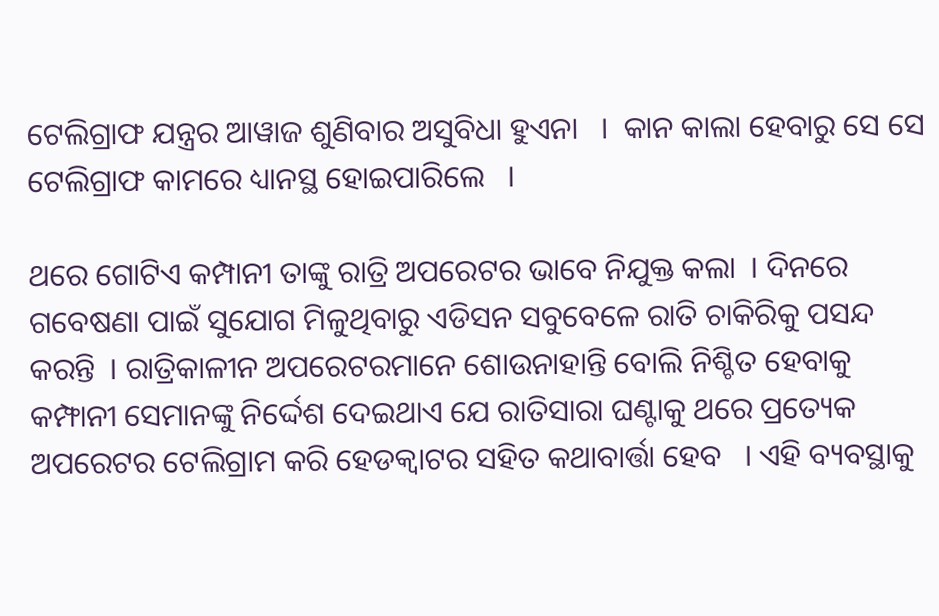ଟେଲିଗ୍ରାଫ ଯନ୍ତ୍ରର ଆୱାଜ ଶୁଣିବାର ଅସୁବିଧା ହୁଏନା   ।  କାନ କାଲା ହେବାରୁ ସେ ସେ ଟେଲିଗ୍ରାଫ କାମରେ ଧ୍ୟାନସ୍ଥ ହୋଇପାରିଲେ   ।

ଥରେ ଗୋଟିଏ କମ୍ପାନୀ ତାଙ୍କୁ ରାତ୍ରି ଅପରେଟର ଭାବେ ନିଯୁକ୍ତ କଲା  । ଦିନରେ ଗବେଷଣା ପାଇଁ ସୁଯୋଗ ମିଳୁଥିବାରୁ ଏଡିସନ ସବୁବେଳେ ରାତି ଚାକିରିକୁ ପସନ୍ଦ କରନ୍ତି  । ରାତ୍ରିକାଳୀନ ଅପରେଟରମାନେ ଶୋଉନାହାନ୍ତି ବୋଲି ନିଶ୍ଚିତ ହେବାକୁ କମ୍ଫାନୀ ସେମାନଙ୍କୁ ନିର୍ଦ୍ଦେଶ ଦେଇଥାଏ ଯେ ରାତିସାରା ଘଣ୍ଟାକୁ ଥରେ ପ୍ରତ୍ୟେକ  ଅପରେଟର ଟେଲିଗ୍ରାମ କରି ହେଡକ୍ଵାଟର ସହିତ କଥାବାର୍ତ୍ତା ହେବ   । ଏହି ବ୍ୟବସ୍ଥାକୁ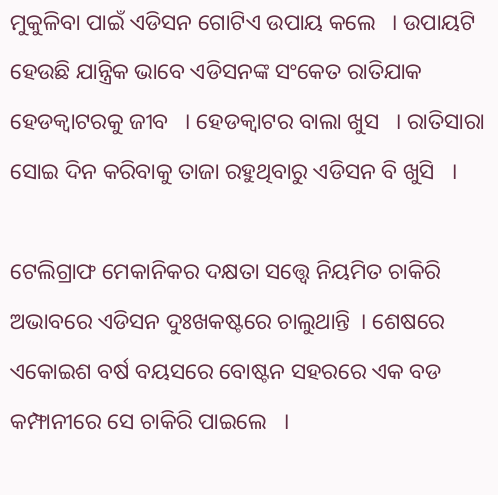ମୁକୁଳିବା ପାଇଁ ଏଡିସନ ଗୋଟିଏ ଉପାୟ କଲେ   । ଉପାୟଟି ହେଉଛି ଯାନ୍ତ୍ରିକ ଭାବେ ଏଡିସନଙ୍କ ସଂକେତ ରାତିଯାକ ହେଡକ୍ଵାଟରକୁ ଜୀବ   । ହେଡକ୍ଵାଟର ବାଲା ଖୁସ   । ରାତିସାରା ସୋଇ ଦିନ କରିବାକୁ ତାଜା ରହୁଥିବାରୁ ଏଡିସନ ବି ଖୁସି   ।

ଟେଲିଗ୍ରାଫ ମେକାନିକର ଦକ୍ଷତା ସତ୍ତ୍ୱେ ନିୟମିତ ଚାକିରି ଅଭାବରେ ଏଡିସନ ଦୁଃଖକଷ୍ଟରେ ଚାଲୁଥାନ୍ତି  । ଶେଷରେ ଏକୋଇଶ ବର୍ଷ ବୟସରେ ବୋଷ୍ଟନ ସହରରେ ଏକ ବଡ କମ୍ଫାନୀରେ ସେ ଚାକିରି ପାଇଲେ   ।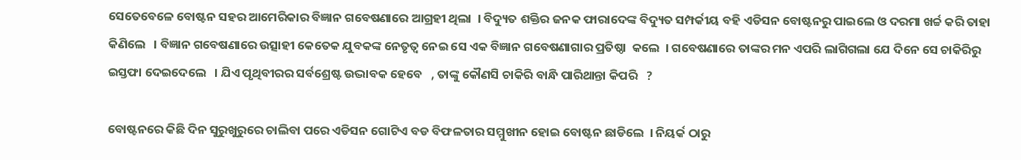ସେତେବେଳେ ବୋଷ୍ଟନ ସହର ଆମେରିକାର ବିଜ୍ଞାନ ଗବେଷଣାରେ ଆଗ୍ରହୀ ଥିଲା  । ବିଦ୍ୟୁତ ଶକ୍ତିର ଜନକ ଫାରାଦେଙ୍କ ବିଦ୍ୟୁତ ସମ୍ପର୍କୀୟ ବହି ଏଡିସନ ବୋଷ୍ଟନରୁ ପାଇଲେ ଓ ଦରମା ଖର୍ଚ୍ଚ କରି ତାହା କିଣିଲେ   । ବିଜ୍ଞାନ ଗବେଷଣାରେ ଉତ୍ସାହୀ କେତେକ ଯୁବକଙ୍କ ନେତୃତ୍ଵ ନେଇ ସେ ଏକ ବିଜ୍ଞାନ ଗବେଷଣାଗାର ପ୍ରତିଷ୍ଠା  କଲେ  । ଗବେଷଣାରେ ତାଙ୍କର ମନ ଏପରି ଲାଗିଗଲା ଯେ ଦିନେ ସେ ଚାକିରିରୁ ଇସ୍ତଫା ଦେଇଦେଲେ   । ଯିଏ ପୃଥିବୀରର ସର୍ବଶ୍ରେଷ୍ଟ ଉଦ୍ଭାବକ ହେବେ   , ତାଙ୍କୁ କୌଣସି ଚାକିରି ବାନ୍ଧି ପାରିଥାନ୍ତା କିପରି   ?

ବୋଷ୍ଟନରେ କିଛି ଦିନ ସୁରୁଖୁରୁରେ ଚାଲିବା ପରେ ଏଡିସନ ଗୋଟିଏ ବଡ ବିଫଳତାର ସମ୍ମୁଖୀନ ହୋଇ ବୋଷ୍ଟନ ଛାଡିଲେ  । ନିୟର୍କ ଠାରୁ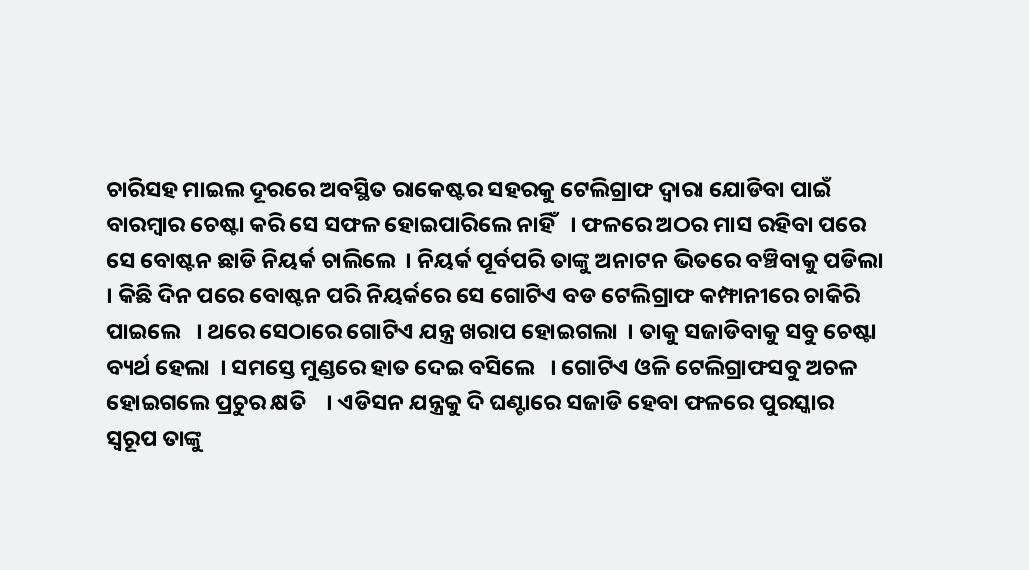ଚାରିସହ ମାଇଲ ଦୂରରେ ଅବସ୍ଥିତ ରାକେଷ୍ଟର ସହରକୁ ଟେଲିଗ୍ରାଫ ଦ୍ଵାରା ଯୋଡିବା ପାଇଁ ବାରମ୍ବାର ଚେଷ୍ଟା କରି ସେ ସଫଳ ହୋଇପାରିଲେ ନାହିଁ   । ଫଳରେ ଅଠର ମାସ ରହିବା ପରେ ସେ ବୋଷ୍ଟନ ଛାଡି ନିୟର୍କ ଚାଲିଲେ  । ନିୟର୍କ ପୂର୍ବପରି ତାଙ୍କୁ ଅନାଟନ ଭିତରେ ବଞ୍ଚିବାକୁ ପଡିଲା   । କିଛି ଦିନ ପରେ ବୋଷ୍ଟନ ପରି ନିୟର୍କରେ ସେ ଗୋଟିଏ ବଡ ଟେଲିଗ୍ରାଫ କମ୍ଫାନୀରେ ଚାକିରି ପାଇଲେ   । ଥରେ ସେଠାରେ ଗୋଟିଏ ଯନ୍ତ୍ର ଖରାପ ହୋଇଗଲା  । ତାକୁ ସଜାଡିବାକୁ ସବୁ ଚେଷ୍ଟା ବ୍ୟର୍ଥ ହେଲା  । ସମସ୍ତେ ମୁଣ୍ଡରେ ହାତ ଦେଇ ବସିଲେ   । ଗୋଟିଏ ଓଳି ଟେଲିଗ୍ରାଫସବୁ ଅଚଳ ହୋଇଗଲେ ପ୍ରଚୁର କ୍ଷତି    । ଏଡିସନ ଯନ୍ତ୍ରକୁ ଦି ଘଣ୍ଟାରେ ସଜାଡି ହେବା ଫଳରେ ପୁରସ୍କାର ସ୍ୱରୂପ ତାଙ୍କୁ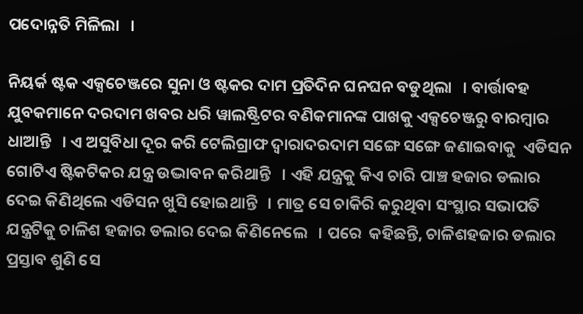ପଦୋନ୍ନତି ମିଳିଲା   ।

ନିୟର୍କ ଷ୍ଟକ ଏକ୍ସଚେଞ୍ଜରେ ସୁନା ଓ ଷ୍ଟକର ଦାମ ପ୍ରତିଦିନ ଘନଘନ ବଡୁଥିଲା   । ବାର୍ତ୍ତାବହ ଯୁବକମାନେ ଦରଦାମ ଖବର ଧରି ୱାଲଷ୍ଟ୍ରିଟର ବଣିକମାନଙ୍କ ପାଖକୁ ଏକ୍ସଚେଞ୍ଜରୁ ବାରମ୍ବାର ଧାଆନ୍ତି   । ଏ ଅସୁବିଧା ଦୂର କରି ଟେଲିଗ୍ରାଫ ଦ୍ଵାରାଦରଦାମ ସଙ୍ଗେ ସଙ୍ଗେ ଜଣାଇବାକୁ  ଏଡିସନ ଗୋଟିଏ ଷ୍ଟିକଟିକର ଯନ୍ତ୍ର ଉଦ୍ଭାବନ କରିଥାନ୍ତି   । ଏହି ଯନ୍ତ୍ରକୁ କିଏ ଚାରି ପାଞ୍ଚ ହଜାର ଡଲାର ଦେଇ କିଣିଥିଲେ ଏଡିସନ ଖୁସି ହୋଇଥାନ୍ତି   । ମାତ୍ର ସେ ଚାକିରି କରୁଥିବା ସଂସ୍ଥାର ସଭାପତି ଯନ୍ତ୍ରଟିକୁ ଚାଳିଶ ହଜାର ଡଲାର ଦେଇ କିଣିନେଲେ   । ପରେ  କହିଛନ୍ତି, ଚାଳିଶହଜାର ଡଲାର ପ୍ରସ୍ତାବ ଶୁଣି ସେ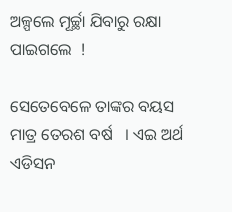ଅଳ୍ପଲେ ମୂର୍ଚ୍ଛା ଯିବାରୁ ରକ୍ଷା ପାଇଗଲେ  !

ସେତେବେଳେ ତାଙ୍କର ବୟସ ମାତ୍ର ତେରଶ ବର୍ଷ   । ଏଇ ଅର୍ଥ ଏଡିସନ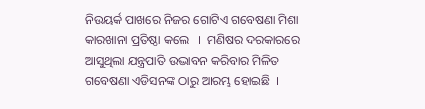ନିଉୟର୍କ ପାଖରେ ନିଜର ଗୋଟିଏ ଗବେଷଣା ମିଶା କାରଖାନା ପ୍ରତିଷ୍ଠା କଲେ   ।  ମଣିଷର ଦରକାରରେ ଆସୁଥିଲା ଯନ୍ତ୍ରପାତି ଉଦ୍ଭାବନ କରିବାର ମିଳିତ ଗବେଷଣା ଏଡିସନଙ୍କ ଠାରୁ ଆରମ୍ଭ ହୋଇଛି  ।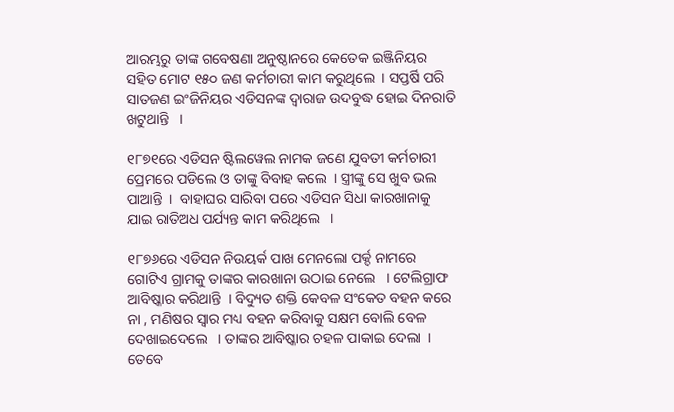ଆରମ୍ଭରୁ ତାଙ୍କ ଗବେଷଣା ଅନୁଷ୍ଠାନରେ କେତେକ ଇଞ୍ଜିନିୟର ସହିତ ମୋଟ ୧୫୦ ଜଣ କର୍ମଚାରୀ କାମ କରୁଥିଲେ  । ସପ୍ତର୍ଷି ପରି ସାତଜଣ ଇଂଜିନିୟର ଏଡିସନଙ୍କ ଦ୍ଵାରାଜ ଉଦବୁଦ୍ଧ ହୋଇ ଦିନରାତି ଖଟୁଥାନ୍ତି   ।

୧୮୭୧ରେ ଏଡିସନ ଷ୍ଟିଲୱେଲ ନାମକ ଜଣେ ଯୁବତୀ କର୍ମଚାରୀ ପ୍ରେମରେ ପଡିଲେ ଓ ତାଙ୍କୁ ବିବାହ କଲେ  । ସ୍ତ୍ରୀଙ୍କୁ ସେ ଖୁବ ଭଲ ପାଆନ୍ତି  ।  ବାହାଘର ସାରିବା ପରେ ଏଡିସନ ସିଧା କାରଖାନାକୁ ଯାଇ ରାତିଅଧ ପର୍ଯ୍ୟନ୍ତ କାମ କରିଥିଲେ   ।

୧୮୭୬ରେ ଏଡିସନ ନିଉୟର୍କ ପାଖ ମେନଲୋ ପର୍କ୍ଦ ନାମରେ ଗୋଟିଏ ଗ୍ରାମକୁ ତାଙ୍କର କାରଖାନା ଉଠାଇ ନେଲେ   । ଟେଲିଗ୍ରାଫ ଆବିଷ୍କାର କରିଥାନ୍ତି  । ବିଦ୍ୟୁତ ଶକ୍ତି କେବଳ ସଂକେତ ବହନ କରେ ନା , ମଣିଷର ସ୍ଵାର ମଧ୍ୟ ବହନ କରିବାକୁ ସକ୍ଷମ ବୋଲି ବେଳ ଦେଖାଇଦେଲେ   । ତାଙ୍କର ଆବିଷ୍କାର ଚହଳ ପାକାଇ ଦେଲା  । ତେବେ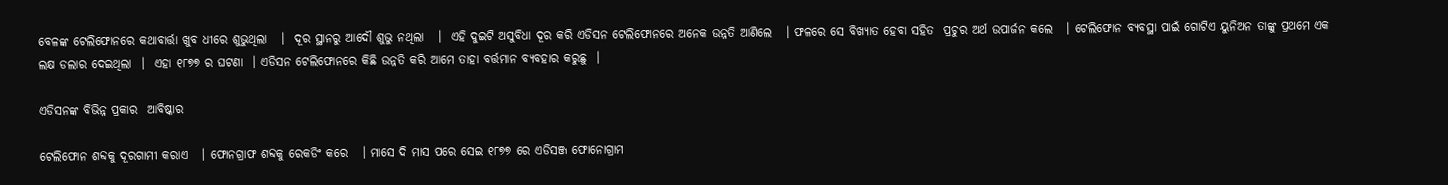ବେଳଙ୍କ ଟେଲିଫୋନରେ କଥାବାର୍ତ୍ତା ଖୁବ ଧୀରେ ଶୁଭୁଥିଲା   ।  ଦୂର ସ୍ଥାନରୁ ଆଦୌ ଶୁଭୁ ନଥିଲା   ।  ଏହି ଦୁଇଟି ଅସୁବିଧା ଦୂର କରି ଏଡିସନ ଟେଲିଫୋନରେ ଅନେକ ଉନ୍ନତି ଆଣିଲେ   । ଫଳରେ ସେ ବିଖ୍ୟାତ ହେବା ସହିତ  ପ୍ରଚୁର ଅର୍ଥ ଉପାର୍ଜନ କଲେ   । ଟେଲିଫୋନ ବ୍ୟବସ୍ଥା ପାଇଁ ଗୋଟିଏ ୟୁନିଅନ ତାଙ୍କୁ ପ୍ରଥମେ ଏକ ଲକ୍ଷ ଡଲାର ଦେଇଥିଲା  ।  ଏହା ୧୮୭୭ ର ଘଟଣା  । ଏଡିସନ ଟେଲିଫୋନରେ କିଛି ଉନ୍ନତି କରି ଆମେ ତାହା ବର୍ତ୍ତମାନ ବ୍ୟବହାର କରୁଛୁ  ।

ଏଡିସନଙ୍କ ବିଭିନ୍ନ ପ୍ରକାର  ଆବିଷ୍କାର

ଟେଲିଫୋନ ଶବ୍ଦକୁ ଦୂରଗାମୀ କରାଏ   । ଫୋନଗ୍ରାଫ ଶବ୍ଦକୁ ରେକଡିଂ କରେ   । ମାସେ ଦି ମାସ ପରେ ସେଇ ୧୮୭୭ ରେ ଏଡିସଞ୍ଜ ଫୋନୋଗ୍ରାମ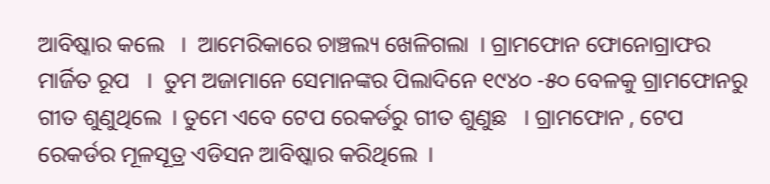ଆବିଷ୍କାର କଲେ   ।  ଆମେରିକାରେ ଚାଞ୍ଚଲ୍ୟ ଖେଳିଗଲା  । ଗ୍ରାମଫୋନ ଫୋନୋଗ୍ରାଫର ମାର୍ଜିତ ରୂପ   ।  ତୁମ ଅଜାମାନେ ସେମାନଙ୍କର ପିଲାଦିନେ ୧୯୪୦ -୫୦ ବେଳକୁ ଗ୍ରାମଫୋନରୁ ଗୀତ ଶୁଣୁଥିଲେ  । ତୁମେ ଏବେ ଟେପ ରେକର୍ଡରୁ ଗୀତ ଶୁଣୁଛ   । ଗ୍ରାମଫୋନ , ଟେପ ରେକର୍ଡର ମୂଳସୂତ୍ର ଏଡିସନ ଆବିଷ୍କାର କରିଥିଲେ  ।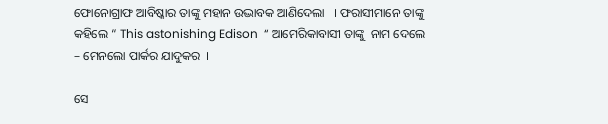ଫୋନୋଗ୍ରାଫ ଆବିଷ୍କାର ତାଙ୍କୁ ମହାନ ଉଦ୍ଭାବକ ଆଣିଦେଲା   । ଫରାସୀମାନେ ତାଙ୍କୁ କହିଲେ “ This astonishing Edison  “ ଆମେରିକାବାସୀ ତାଙ୍କୁ  ନାମ ଦେଲେ – ମେନଲୋ ପାର୍କର ଯାଦୁକର  ।

ସେ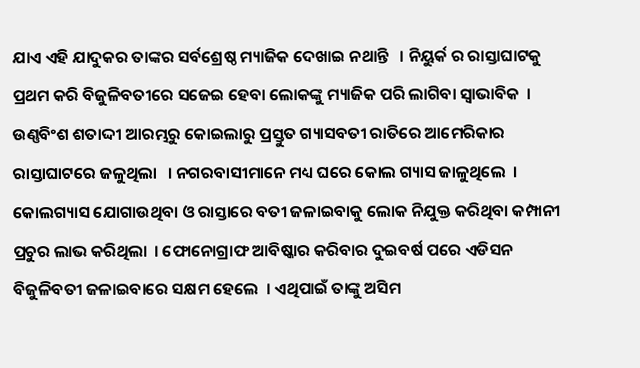ଯାଏ ଏହି ଯାଦୁକର ତାଙ୍କର ସର୍ବଶ୍ରେଷ୍ଠ ମ୍ୟାଜିକ ଦେଖାଇ ନଥାନ୍ତି   । ନିୟୁର୍କ ର ରାସ୍ତାଘାଟକୁ ପ୍ରଥମ କରି ବିଜୁଳିବତୀରେ ସଜେଇ ହେବା ଲୋକଙ୍କୁ ମ୍ୟାଜିକ ପରି ଲାଗିବା ସ୍ଵାଭାବିକ  । ଉଣ୍ଣବିଂଶ ଶତାଦ୍ଦୀ ଆରମ୍ଭରୁ କୋଇଲାରୁ ପ୍ରସ୍ତୁତ ଗ୍ୟାସବତୀ ରାତିରେ ଆମେରିକାର ରାସ୍ତାଘାଟରେ ଜଳୁଥିଲା   । ନଗରବାସୀମାନେ ମଧ୍ୟ ଘରେ କୋଲ ଗ୍ୟାସ ଜାଳୁଥିଲେ  । କୋଲଗ୍ୟାସ ଯୋଗାଉଥିବା ଓ ରାସ୍ତାରେ ବତୀ ଜଳାଇବାକୁ ଲୋକ ନିଯୁକ୍ତ କରିଥିବା କମ୍ପାନୀ ପ୍ରଚୁର ଲାଭ କରିଥିଲା  । ଫୋନୋଗ୍ରାଫ ଆବିଷ୍କାର କରିବାର ଦୁଇବର୍ଷ ପରେ ଏଡିସନ ବିଜୁଳିବତୀ ଜଳାଇବାରେ ସକ୍ଷମ ହେଲେ  । ଏଥିପାଇଁ ତାଙ୍କୁ ଅସିମ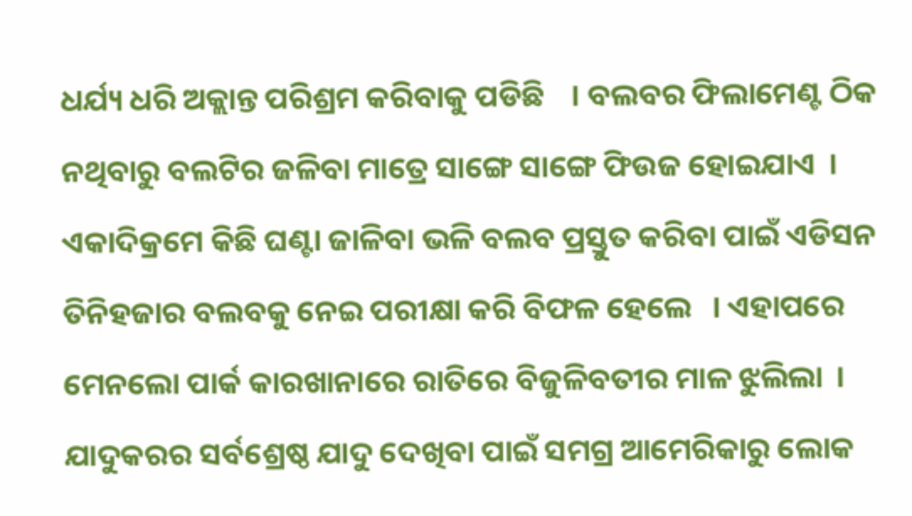ଧର୍ଯ୍ୟ ଧରି ଅକ୍ଲାନ୍ତ ପରିଶ୍ରମ କରିବାକୁ ପଡିଛି    । ବଲବର ଫିଲାମେଣ୍ଟ ଠିକ ନଥିବାରୁ ବଲଟିର ଜଳିବା ମାତ୍ରେ ସାଙ୍ଗେ ସାଙ୍ଗେ ଫିଉଜ ହୋଇଯାଏ  । ଏକାଦିକ୍ରମେ କିଛି ଘଣ୍ଟା ଜାଳିବା ଭଳି ବଲବ ପ୍ରସ୍ତୁତ କରିବା ପାଇଁ ଏଡିସନ ତିନିହଜାର ବଲବକୁ ନେଇ ପରୀକ୍ଷା କରି ବିଫଳ ହେଲେ   । ଏହାପରେ ମେନଲୋ ପାର୍କ କାରଖାନାରେ ରାତିରେ ବିଜୁଳିବତୀର ମାଳ ଝୁଲିଲା  । ଯାଦୁକରର ସର୍ବଶ୍ରେଷ୍ଠ ଯାଦୁ ଦେଖିବା ପାଇଁ ସମଗ୍ର ଆମେରିକାରୁ ଲୋକ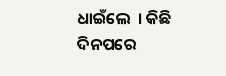ଧାଇଁଲେ  । କିଛି ଦିନପରେ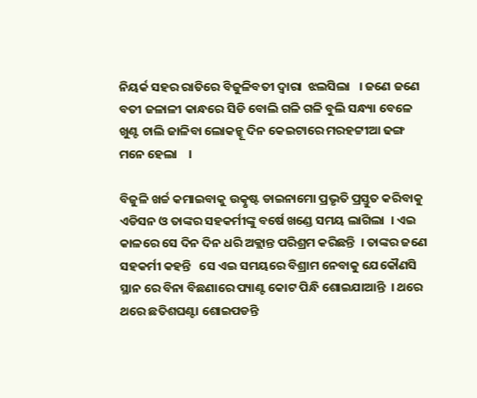ନିୟର୍କ ସହର ରାତିରେ ବିଜୁଳିବତୀ ଦ୍ଵାରା  ଝଲସିଲା   । ଜଣେ ଜଣେ ବତୀ ଜଳାଳୀ କାନ୍ଧରେ ସିଡି ବୋଲି ଗଳି ଗଳି ବୁଲି ସନ୍ଧ୍ୟା ବେଳେ ଖୁଣ୍ଟ ଚାଲି ଜାଳିବା ଲୋକନ୍କୂ ଦିନ କେଇଟାରେ ମରହଟ୍ଟୀଆ ଢଙ୍ଗ ମନେ ହେଲା    ।

ବିଜୁଳି ଖର୍ଚ୍ଚ କମାଇବାକୁ ଉତ୍କୃଷ୍ଟ ଡାଇନାମୋ ପ୍ରଭୃତି ପ୍ରସ୍ତୁତ କରିବାକୁ ଏଡିସନ ଓ ତାଙ୍କର ସହକର୍ମୀଙ୍କୁ ବର୍ଷେ ଖଣ୍ଡେ ସମୟ ଲାଗିଲା  । ଏଇ କାଳରେ ସେ ଦିନ ଦିନ ଧରି ଅକ୍ଲାନ୍ତ ପରିଶ୍ରମ କରିଛନ୍ତି  । ତାଙ୍କର ଜଣେ ସହକର୍ମୀ କହନ୍ତି   ସେ ଏଇ ସମୟରେ ବିଶ୍ରାମ ନେବାକୁ ଯେକୌଣସି ସ୍ଥାନ ରେ ବିନା ବିଛଣାରେ ପ୍ୟାଣ୍ଟ କୋଟ ପିନ୍ଧି ଶୋଇଯାଆନ୍ତି  । ଥରେ ଥରେ ଛତିଶଘଣ୍ଟା ଶୋଇପଡନ୍ତି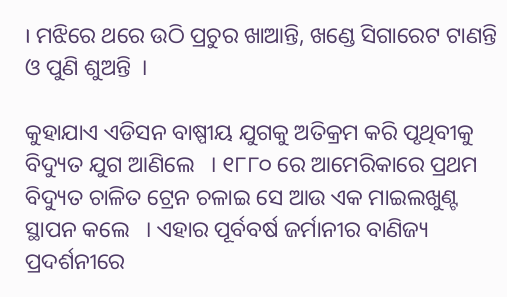। ମଝିରେ ଥରେ ଉଠି ପ୍ରଚୁର ଖାଆନ୍ତି, ଖଣ୍ଡେ ସିଗାରେଟ ଟାଣନ୍ତି ଓ ପୁଣି ଶୁଅନ୍ତି  ।

କୁହାଯାଏ ଏଡିସନ ବାଷ୍ପୀୟ ଯୁଗକୁ ଅତିକ୍ରମ କରି ପୃଥିବୀକୁ ବିଦ୍ୟୁତ ଯୁଗ ଆଣିଲେ   । ୧୮୮୦ ରେ ଆମେରିକାରେ ପ୍ରଥମ ବିଦ୍ୟୁତ ଚାଳିତ ଟ୍ରେନ ଚଳାଇ ସେ ଆଉ ଏକ ମାଇଲଖୁଣ୍ଟ ସ୍ଥାପନ କଲେ   । ଏହାର ପୂର୍ବବର୍ଷ ଜର୍ମାନୀର ବାଣିଜ୍ୟ ପ୍ରଦର୍ଶନୀରେ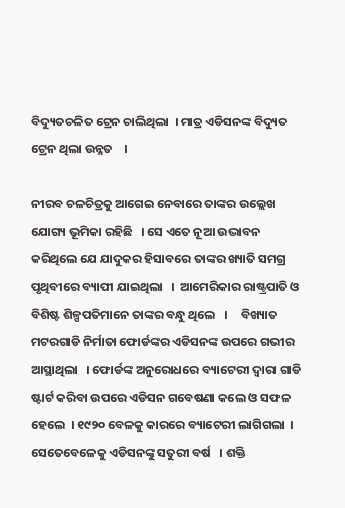ବିଦ୍ୟୁତଚଳିତ ଟ୍ରେନ ଚାଲିଥିଲା  । ମାତ୍ର ଏଡିସନଙ୍କ ବିଦ୍ୟୁତ ଟ୍ରେନ ଥିଲା ଉନ୍ନତ    ।

ନୀରବ ଚଳଚିତ୍ରକୁ ଆଗେଇ ନେବାରେ ତାଙ୍କର ଉଲ୍ଲେଖ ଯୋଗ୍ୟ ଭୂମିକା ରହିଛି   । ସେ ଏତେ ନୂଆ ଉଦ୍ଭାବନ କରିଥିଲେ ଯେ ଯାଦୁକର ହିସାବରେ ତାଙ୍କର ଖ୍ୟାତି ସମଗ୍ର ପୃଥିବୀରେ ବ୍ୟାପୀ ଯାଇଥିଲା   ।  ଆମେରିକାର ରାଷ୍ଟ୍ରପାତି ଓ ବିଶିଷ୍ଟ ଶିଳ୍ପପତିମାନେ ତାଙ୍କର ବନ୍ଧୁ ଥିଲେ   ।     ବିଖ୍ୟାତ ମଟରଗାଡି ନିର୍ମାତା ଫୋର୍ଡଙ୍କର ଏଡିସନଙ୍କ ଉପରେ ଗଭୀର ଆସ୍ଥାଥିଲା   । ଫୋର୍ଡଙ୍କ ଅନୁରୋଧରେ ବ୍ୟାଟେରୀ ଦ୍ଵାରା ଗାଡି ଷ୍ଟାର୍ଟ କରିବା ଉପରେ ଏଡିସନ ଗବେଷଣା କଲେ ଓ ସଫଳ ହେଲେ  । ୧୯୨୦ ବେଳକୁ କାରରେ ବ୍ୟାଟେରୀ ଲାଗିଗଲା  । ସେତେବେଳେକୁ ଏଡିସନଙ୍କୁ ସତୁରୀ ବର୍ଷ   । ଶକ୍ତି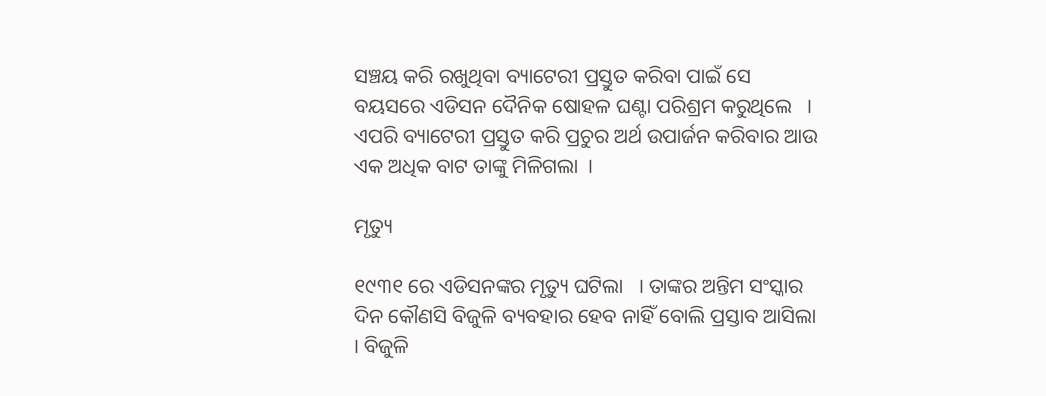ସଞ୍ଚୟ କରି ରଖୁଥିବା ବ୍ୟାଟେରୀ ପ୍ରସ୍ତୁତ କରିବା ପାଇଁ ସେ ବୟସରେ ଏଡିସନ ଦୈନିକ ଷୋହଳ ଘଣ୍ଟା ପରିଶ୍ରମ କରୁଥିଲେ   । ଏପରି ବ୍ୟାଟେରୀ ପ୍ରସ୍ତୁତ କରି ପ୍ରଚୁର ଅର୍ଥ ଉପାର୍ଜନ କରିବାର ଆଉ ଏକ ଅଧିକ ବାଟ ତାଙ୍କୁ ମିଳିଗଲା  ।

ମୃତ୍ୟୁ

୧୯୩୧ ରେ ଏଡିସନଙ୍କର ମୃତ୍ୟୁ ଘଟିଲା   । ତାଙ୍କର ଅନ୍ତିମ ସଂସ୍କାର ଦିନ କୌଣସି ବିଜୁଳି ବ୍ୟବହାର ହେବ ନାହିଁ ବୋଲି ପ୍ରସ୍ତାବ ଆସିଲା   । ବିଜୁଳି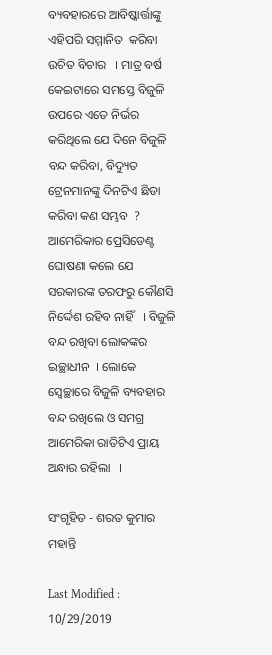ବ୍ୟବହାରରେ ଆବିଷ୍କାର୍ତ୍ତାଙ୍କୁ ଏହିପରି ସମ୍ମାନିତ  କରିବା ଉଚିତ ବିଚାର   । ମାତ୍ର ବର୍ଷ କେଇଟାରେ ସମସ୍ତେ ବିଜୁଳି ଉପରେ ଏତେ ନିର୍ଭର କରିଥିଲେ ଯେ ଦିନେ ବିଜୁଳି ବନ୍ଦ କରିବା, ବିଦ୍ୟୁତ ଟ୍ରେନମାନଙ୍କୁ ଦିନଟିଏ ଛିଡା କରିବା କଣ ସମ୍ଭବ  ? ଆମେରିକାର ପ୍ରେସିଡେଣ୍ଟ ଘୋଷଣା କଲେ ଯେ ସରକାରଙ୍କ ତରଫରୁ କୌଣସି ନିର୍ଦ୍ଦେଶ ରହିବ ନାହିଁ   । ବିଜୁଳି ବନ୍ଦ ରଖିବା ଲୋକଙ୍କର ଇଚ୍ଛାଧୀନ  । ଲୋକେ ସ୍ଵେଚ୍ଛାରେ ବିଜୁଳି ବ୍ୟବହାର ବନ୍ଦ ରଖିଲେ ଓ ସମଗ୍ର ଆମେରିକା ରାତିଟିଏ ପ୍ରାୟ ଅନ୍ଧାର ରହିଲା   ।

ସଂଗୃହିତ - ଶରତ କୁମାର ମହାନ୍ତି

Last Modified : 10/29/2019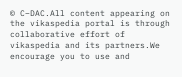© C–DAC.All content appearing on the vikaspedia portal is through collaborative effort of vikaspedia and its partners.We encourage you to use and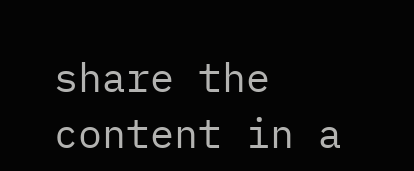share the content in a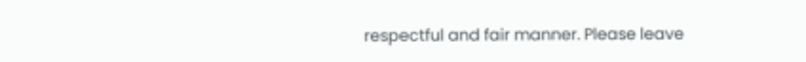respectful and fair manner. Please leave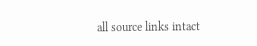all source links intact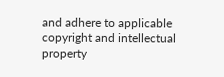and adhere to applicable copyright and intellectual property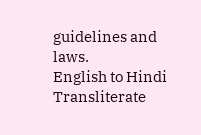guidelines and laws.
English to Hindi Transliterate